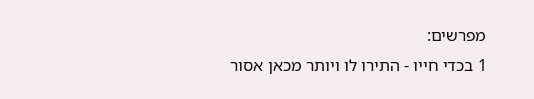מפרשים:
1 בכדי חייו - התירו לו ויותר מכאן אסור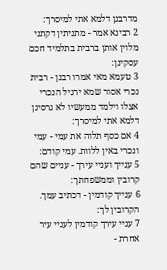מדרבנן דלמא אתי למיסרך:
2 רבינא אמר - מתניתין דקתני מלוין אותן ברבית בתלמיד חכם עסקינן:
3 טעמא מאי אמרו רבנן - רבית נכרי אסור שמא ירגיל הנכרי אצלו וילמד ממעשיו לא גרסינן דלמא אתי למיסרך:
4 אם כסף תלוה את עמי - עמי ונכרי באין ללוות. עמי קודם:
5 ענייך ועניי עירך - עניים שהם קרובין וממשפחתך:
6 ענייך קודמין - דכתיב עמך. הקרובין לך:
7 עניי עירך קודמין לעניי עיר אחרת -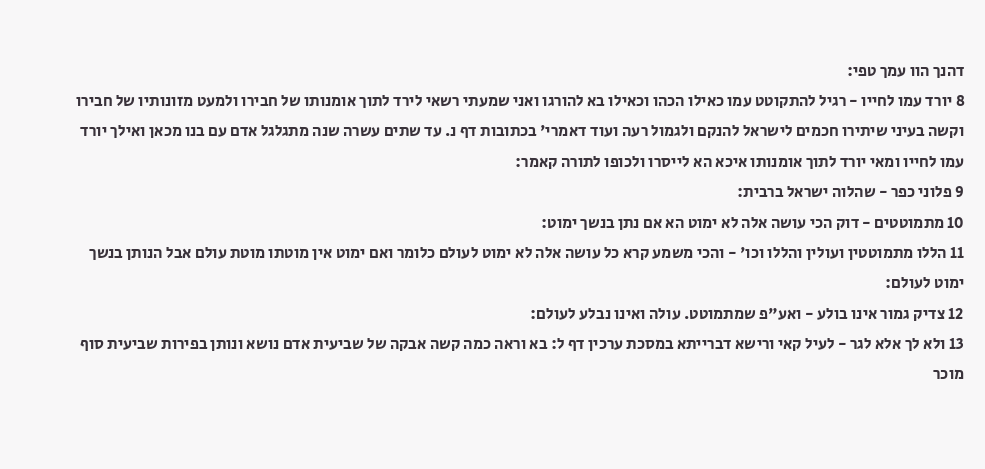דהנך הוו עמך טפי:
8 יורד עמו לחייו - רגיל להתקוטט עמו כאילו הכהו וכאילו בא להורגו ואני שמעתי רשאי לירד לתוך אומנותו של חבירו ולמעט מזונותיו של חבירו וקשה בעיני שיתירו חכמים לישראל להנקם ולגמול רעה ועוד דאמרי' בכתובות דף נ. עד שתים עשרה שנה מתגלגל אדם עם בנו מכאן ואילך יורד עמו לחייו ומאי יורד לתוך אומנותו איכא הא לייסרו ולכופו לתורה קאמר:
9 פלוני כפר - שהלוה ישראל ברבית:
10 מתמוטטים - דוק הכי עושה אלה לא ימוט הא אם נתן בנשך ימוט:
11 הללו מתמוטטין ועולין והללו וכו' - והכי משמע קרא כל עושה אלה לא ימוט לעולם כלומר ואם ימוט אין מוטתו מוטת עולם אבל הנותן בנשך ימוט לעולם:
12 צדיק גמור אינו בולע - ואע"פ שמתמוטט. עולה ואינו נבלע לעולם:
13 ולא לך אלא לגר - לעיל קאי ורישא דברייתא במסכת ערכין דף ל: בא וראה כמה קשה אבקה של שביעית אדם נושא ונותן בפירות שביעית סוף מוכר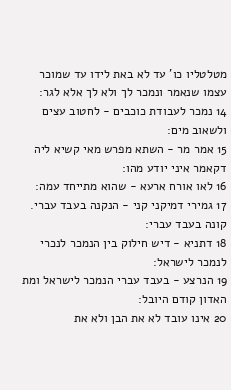מטלטליו כו' עד לא באת לידו עד שמוכר עצמו שנאמר ונמכר לך ולא לך אלא לגר:
14 נמכר לעבודת כוכבים - לחטוב עצים ולשאוב מים:
15 אמר מר - השתא מפרש מאי קשיא ליה דקאמר איני יודע מהו:
16 לאו אורח ארעא - שהוא מתייחד עמה:
17 גמירי דמיקני קני - הנקנה בעבד עברי. קונה בעבד עברי:
18 דתניא - דיש חילוק בין הנמכר לנכרי לנמכר לישראל:
19 הנרצע - בעבד עברי הנמכר לישראל ומת האדון קודם היובל:
20 אינו עובד לא את הבן ולא את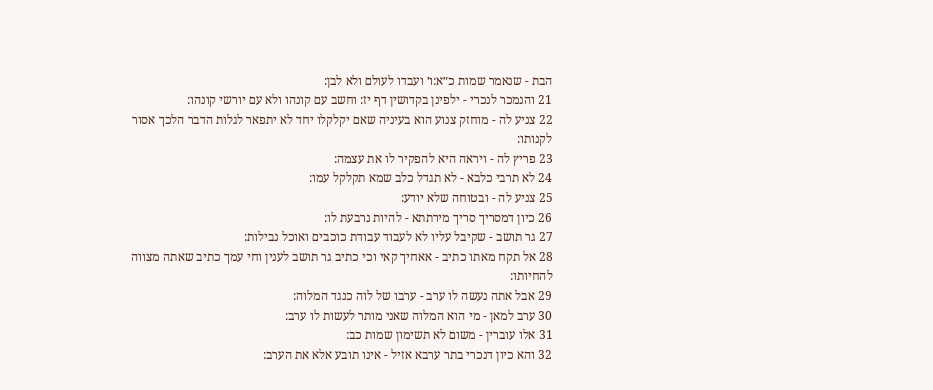הבת - שנאמר שמות כ״א:ו׳ ועבדו לעולם ולא לבן:
21 והנמכר לנכרי - ילפינן בקדושין דף יז: וחשב עם קונהו ולא עם יורשי קונהו:
22 צניע לה - מוחזק צנוע הוא בעיניה שאם יקלקלו יחד לא יתפאר לגלות הדבר הלכך אסור לקנותו:
23 פריץ לה - ויראה היא להפקיר לו את עצמה:
24 לא תרבי כלבא - לא תגדל כלב שמא תקלקל עמו:
25 צניע לה - ובטוחה שלא יודע:
26 כיון דמסריך סריך מירתתא - להיות נרבעת לו:
27 גר תושב - שקיבל עליו לא לעבוד עבודת כוכבים ואוכל נבילות:
28 אל תקח מאתו כתיב - אאחיך קאי וכי כתיב גר תושב לענין וחי עמך כתיב שאתה מצווה להחיותו:
29 אבל אתה נעשה לו ערב - ערבו של לוה כנגד המלוה:
30 ערב למאן - מי הוא המלוה שאני מותר לעשות לו ערב:
31 אלו עוברין - משום לא תשימון שמות כב:
32 והא כיון דנכרי בתר ערבא אזיל - אינו תובע אלא את הערב: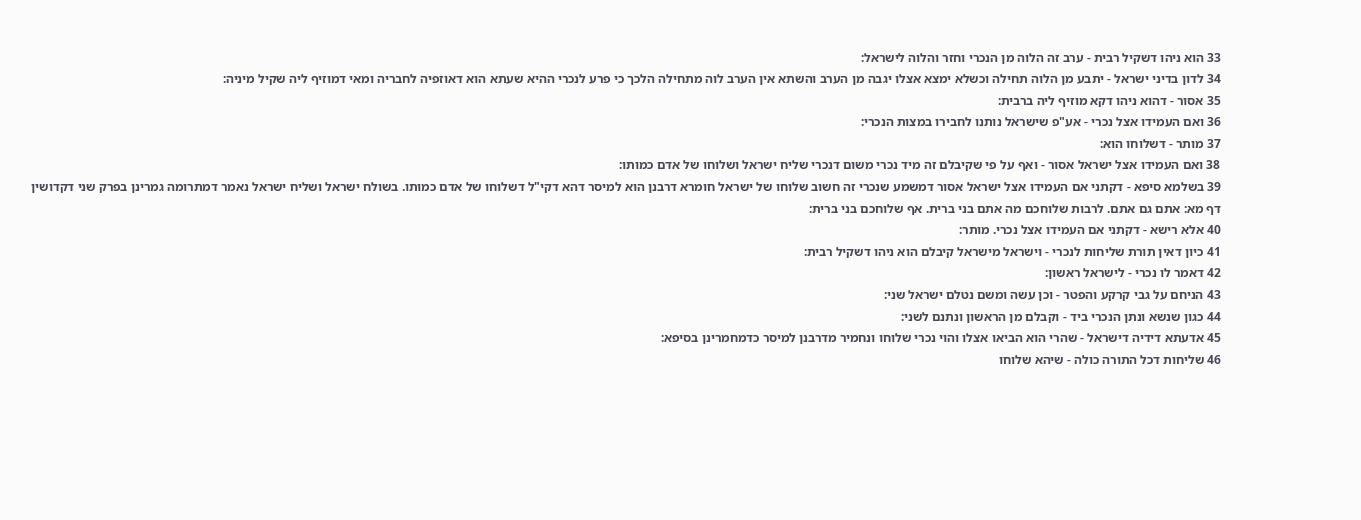33 הוא ניהו דשקיל רבית - ערב זה הלוה מן הנכרי וחזר והלוה לישראל:
34 לדון בדיני ישראל - יתבע מן הלוה תחילה וכשלא ימצא אצלו יגבה מן הערב והשתא אין הערב לוה מתחילה הלכך כי פרע לנכרי ההיא שעתא הוא דאוזפיה לחבריה ומאי דמוזיף ליה שקיל מיניה:
35 אסור - דהוא ניהו דקא מוזיף ליה ברבית:
36 ואם העמידו אצל נכרי - אע"פ שישראל נותנו לחבירו במצות הנכרי:
37 מותר - דשלוחו הוא:
38 ואם העמידו אצל ישראל אסור - ואף על פי שקיבלם זה מיד נכרי משום דנכרי שליח ישראל ושלוחו של אדם כמותו:
39 בשלמא סיפא - דקתני אם העמידו אצל ישראל אסור דמשמע שנכרי זה חשוב שלוחו של ישראל חומרא דרבנן הוא למיסר דהא דקי"ל דשלוחו של אדם כמותו. בשולח ישראל ושליח ישראל נאמר דמתרומה גמרינן בפרק שני דקדושין דף מא: אתם גם אתם. לרבות שלוחכם מה אתם בני ברית. אף שלוחכם בני ברית:
40 אלא רישא - דקתני אם העמידו אצל נכרי. מותר:
41 כיון דאין תורת שליחות לנכרי - וישראל מישראל קיבלם הוא ניהו דשקיל רבית:
42 דאמר לו נכרי - לישראל ראשון:
43 הניחם על גבי קרקע והפטר - וכן עשה ומשם נטלם ישראל שני:
44 כגון שנשא ונתן הנכרי ביד - וקבלם מן הראשון ונתנם לשני:
45 אדעתא דידיה דישראל - שהרי הוא הביאו אצלו והוי נכרי שלוחו ונחמיר מדרבנן למיסר כדמחמרינן בסיפא:
46 שליחות דכל התורה כולה - שיהא שלוחו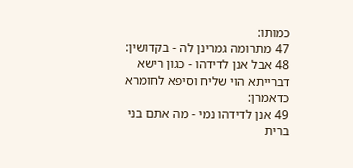כמותו:
47 מתרומה גמרינן לה - בקדושין:
48 אבל אנן לדידהו - כגון רישא דברייתא הוי שליח וסיפא לחומרא כדאמרן:
49 אנן לדידהו נמי - מה אתם בני ברית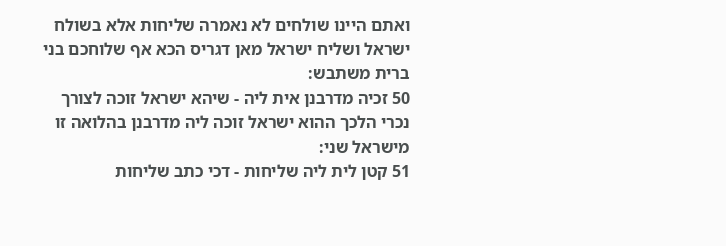ואתם היינו שולחים לא נאמרה שליחות אלא בשולח ישראל ושליח ישראל מאן דגריס הכא אף שלוחכם בני ברית משתבש:
50 זכיה מדרבנן אית ליה - שיהא ישראל זוכה לצורך נכרי הלכך ההוא ישראל זוכה ליה מדרבנן בהלואה זו מישראל שני:
51 קטן לית ליה שליחות - דכי כתב שליחות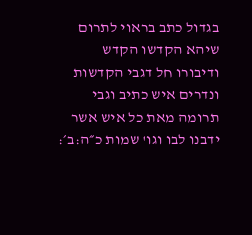בגדול כתב בראוי לתרום שיהא הקדשו הקדש ודיבורו חל דגבי הקדשות ונדרים איש כתיב וגבי תרומה מאת כל איש אשר ידבנו לבו וגו' שמות כ״ה:ב׳: